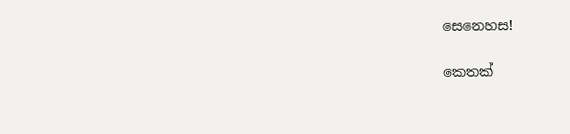සෙනෙහස!

කෙතක්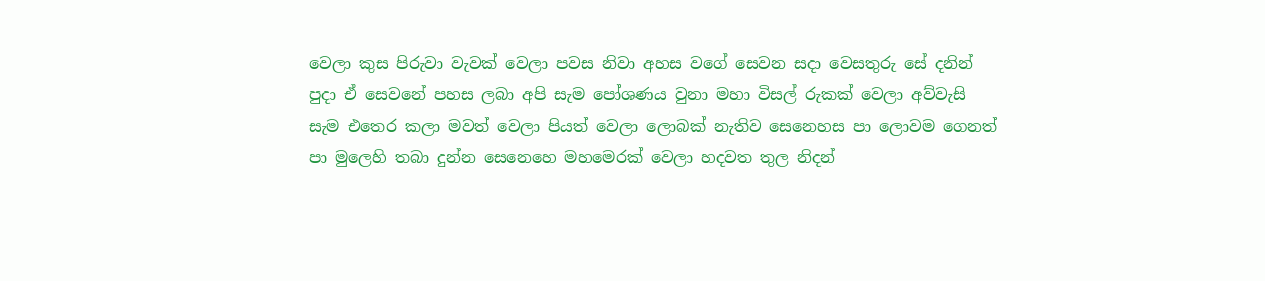වෙලා කුස පිරුවා වැවක් වෙලා පවස නිවා අහස වගේ සෙවන සදා වෙසතුරු සේ දනින් පුදා ඒ සෙවනේ පහස ලබා අපි සැම පෝශණය වුනා මහා විසල් රුකක් වෙලා අව්වැසි සැම එතෙර කලා මවත් වෙලා පියත් වෙලා ලොබක් නැතිව සෙනෙහස පා ලොවම ගෙනත් පා මුලෙහි තබා දුන්න සෙනෙහෙ මහමෙරක් වෙලා හදවත තුල නිදන්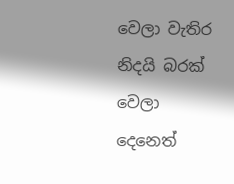වෙලා වැතිර නිදයි බරක් වෙලා දෙනෙත්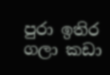පුරා ඉතිර ගලා කඩා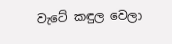වැටේ කඳුල වෙලා